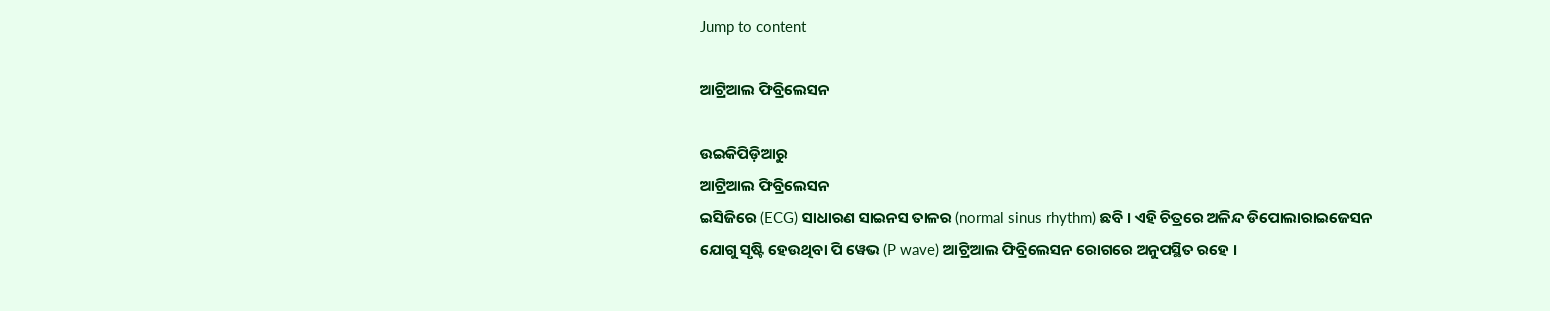Jump to content

ଆଟ୍ରିଆଲ ଫିବ୍ରିଲେସନ

ଉଇକିପିଡ଼ିଆ‌ରୁ
ଆଟ୍ରିଆଲ ଫିବ୍ରିଲେସନ
ଇସିଜିରେ (ECG) ସାଧାରଣ ସାଇନସ ତାଳର (normal sinus rhythm) ଛବି । ଏହି ଚିତ୍ରରେ ଅଳିନ୍ଦ ଡିପୋଲାରାଇଜେସନ ଯୋଗୁ ସୃଷ୍ଟି ହେଉଥିବା ପି ୱେଭ (P wave) ଆଟ୍ରିଆଲ ଫିବ୍ରିଲେସନ ରୋଗରେ ଅନୁପସ୍ଥିତ ରହେ ।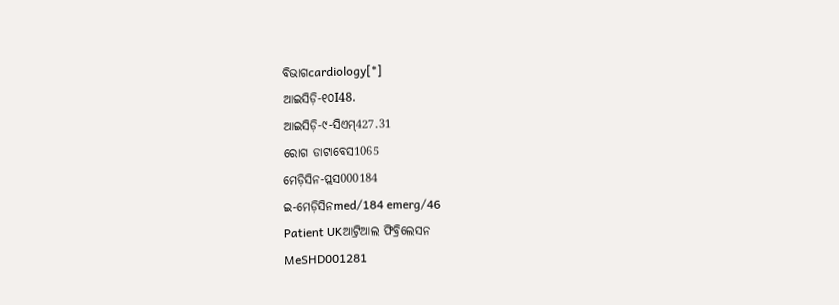ବିଭାଗcardiology[*]
ଆଇସିଡ଼ି-୧୦I48.
ଆଇସିଡ଼ି-୯-ସିଏମ୍427.31
ରୋଗ ଡାଟାବେସ1065
ମେଡ଼ିସିନ-ପ୍ଲସ000184
ଇ-ମେଡ଼ିସିନmed/184 emerg/46
Patient UKଆଟ୍ରିଆଲ ଫିବ୍ରିଲେସନ
MeSHD001281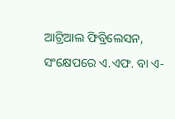ଆଟ୍ରିଆଲ ଫିବ୍ରିଲେସନ, ସଂକ୍ଷେପରେ ଏ.ଏଫ. ବା ଏ-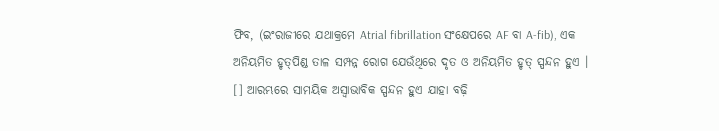ଫିବ, (ଇଂରାଜୀରେ ଯଥାକ୍ରମେ Atrial fibrillation ସଂକ୍ଷେପରେ AF ବା A-fib), ଏକ ଅନିୟମିତ ହୃତ୍‌ପିଣ୍ଡ ତାଳ ସମ୍ପନ୍ନ ରୋଗ ଯେଉଁଥିରେ ଦୃତ ଓ ଅନିୟମିତ ହୃତ୍ ସ୍ପନ୍ଦନ ହୁଏ । [] ଆରମ୍ଭରେ ସାମୟିକ ଅସ୍ୱାଭାବିକ ସ୍ପନ୍ଦନ ହୁଏ ଯାହା ବଢ଼ି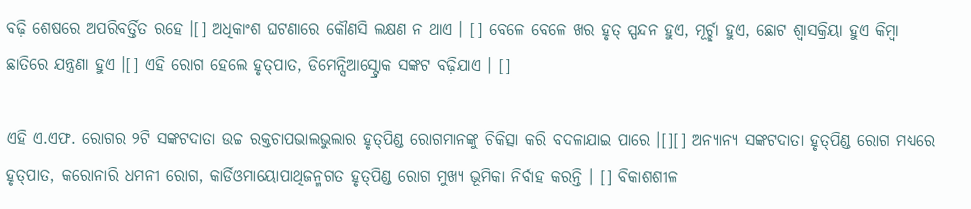ବଢ଼ି ଶେଷରେ ଅପରିବର୍ତ୍ତିତ ରହେ ।[] ଅଧିକାଂଶ ଘଟଣାରେ କୌଣସି ଲକ୍ଷଣ ନ ଥାଏ । [] ବେଳେ ବେଳେ ଖର ହୃତ୍ ସ୍ପନ୍ଦନ ହୁଏ, ମୂର୍ଚ୍ଛା ହୁଏ, ଛୋଟ ଶ୍ୱାସକ୍ରିୟା ହୁଏ କିମ୍ବା ଛାତିରେ ଯନ୍ତ୍ରଣା ହୁଏ ।[] ଏହି ରୋଗ ହେଲେ ହୃତ୍‌ପାତ, ଡିମେନ୍ସିଆସ୍ଟ୍ରୋକ ସଙ୍କଟ ବଢ଼ିଯାଏ । []

ଏହି ଏ.ଏଫ. ରୋଗର ୨ଟି ସଙ୍କଟଦାତା ଉଚ୍ଚ ରକ୍ତଚାପଭାଲଭୁଲାର ହୃତ୍‌ପିଣ୍ଡ ରୋଗମାନଙ୍କୁ ଚିକିତ୍ସା କରି ବଦଳାଯାଇ ପାରେ ।[][] ଅନ୍ୟାନ୍ୟ ସଙ୍କଟଦାତା ହୃତ୍‌ପିଣ୍ଡ ରୋଗ ମଧ୍ୟରେ ହୃତ୍‌ପାତ, କରୋନାରି ଧମନୀ ରୋଗ, କାର୍ଡିଓମାୟୋପାଥିଜନ୍ମଗତ ହୃତ୍‌ପିଣ୍ଡ ରୋଗ ମୁଖ୍ୟ ଭୂମିକା ନିର୍ବାହ କରନ୍ତି । [] ବିକାଶଶୀଳ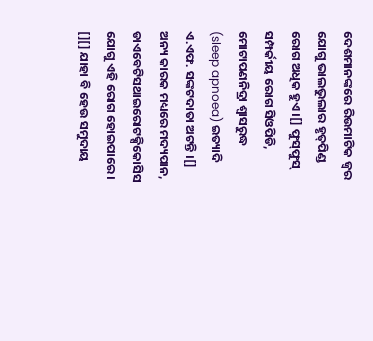ଦେଶମାନଙ୍କରେ ରିଉମାଟିକ ଜ୍ୱର ଯୋଗୁ ଭାଲଭୁଲାର ହୃତ୍‌ପିଣ୍ଡ ରୋଗ ଅଧିକ ହୁଏ ।[] ଫୁସ୍‌ଫୁସ୍ ସମ୍ପର୍କୀୟ ରୋଗ ସିଓପିଡି, ମୋଟାପଣନିଦ୍ରା ଶ୍ୱାସରୁଦ୍ଧ (sleep apnoea) ଇତ୍ୟାଦି ଏ.ଏଫ. ସଙ୍କଟଦାତା ଅଟନ୍ତି ।[] ଅନ୍ୟ କାରକ ମଧ୍ୟରେ ମଦ୍ୟପାନ, ଡାଏବେଟିସଥାଇରୋଟକ୍ସିକୋସିସ ଯୋଗୁ ଏହି ରୋଗ ହୋଇପାରେ । [][] ଯାହା ବି ହେଉ ସମୁଦାୟ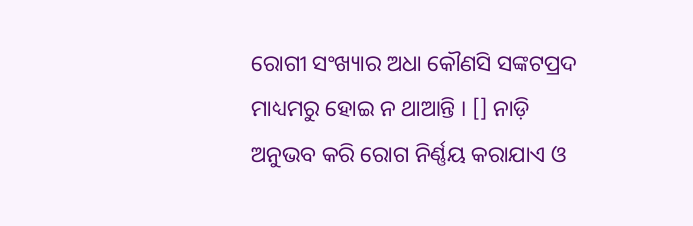ରୋଗୀ ସଂଖ୍ୟାର ଅଧା କୌଣସି ସଙ୍କଟପ୍ରଦ ମାଧ୍ୟମରୁ ହୋଇ ନ ଥାଆନ୍ତି । [] ନାଡ଼ି ଅନୁଭବ କରି ରୋଗ ନିର୍ଣ୍ଣୟ କରାଯାଏ ଓ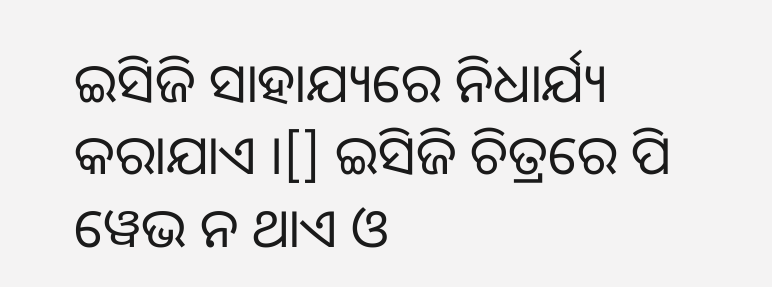ଇସିଜି ସାହାଯ୍ୟରେ ନିଧାର୍ଯ୍ୟ କରାଯାଏ ।[] ଇସିଜି ଚିତ୍ରରେ ପି ୱେଭ ନ ଥାଏ ଓ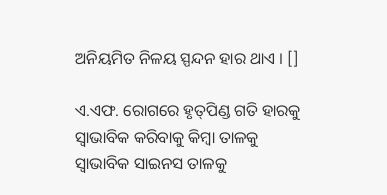ଅନିୟମିତ ନିଳୟ ସ୍ପନ୍ଦନ ହାର ଥାଏ । []

ଏ.ଏଫ. ରୋଗରେ ହୃତ୍‌ପିଣ୍ଡ ଗତି ହାରକୁ ସ୍ୱାଭାବିକ କରିବାକୁ କିମ୍ବା ତାଳକୁ ସ୍ୱାଭାବିକ ସାଇନସ ତାଳକୁ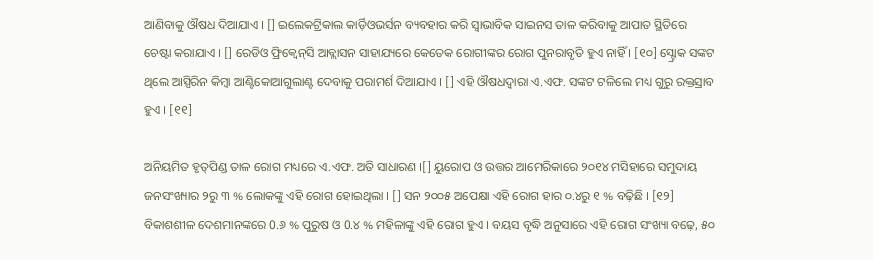ଆଣିବାକୁ ଔଷଧ ଦିଆଯାଏ । [] ଇଲେକଟ୍ରିକାଲ କାର୍ଡ଼ିଓଭର୍ସନ ବ୍ୟବ‌ହାର କରି ସ୍ୱାଭାବିକ ସାଇନସ ତାଳ କରିବାକୁ ଆପାତ ସ୍ଥିତିରେ ଚେଷ୍ଟା କରାଯାଏ । [] ରେଡିଓ ଫ୍ରିକ୍ୱେନ୍‌ସି ଆବ୍ଲାସନ ସାହାଯ୍ୟରେ କେତେକ ରୋଗୀଙ୍କର ରୋଗ ପୁନରାବୃତି ହୁଏ ନାହିଁ । [୧୦] ସ୍ଟ୍ରୋକ ସଙ୍କଟ ଥିଲେ ଆସ୍ପିରିନ କିମ୍ବା ଆଣ୍ଟିକୋଆଗୁଲାଣ୍ଟ ଦେବାକୁ ପରାମର୍ଶ ଦିଆଯାଏ । [] ଏହି ଔଷଧଦ୍ୱାରା ଏ.ଏଫ. ସଙ୍କଟ ଟଳିଲେ ମଧ୍ୟ ଗୁରୁ ରକ୍ତସ୍ରାବ ହୁଏ । [୧୧]

ଅନିୟମିତ ହୃତ୍‌ପିଣ୍ଡ ତାଳ ରୋଗ ମଧ୍ୟରେ ଏ.ଏଫ. ଅତି ସାଧାରଣ ।[] ୟୁରୋପ ଓ ଉତ୍ତର ଆମେରିକାରେ ୨୦୧୪ ମସିହାରେ ସମୁଦାୟ ଜନସଂଖ୍ୟାର ୨ରୁ ୩ % ଲୋକଙ୍କୁ ଏହି ରୋଗ ହୋଇଥିଲା । [] ସନ ୨୦୦୫ ଅପେକ୍ଷା ଏହି ରୋଗ ହାର ୦.୪ରୁ ୧ % ବଢ଼ିଛି । [୧୨] ବିକାଶଶୀଳ ଦେଶମାନଙ୍କରେ 0.୬ % ପୁରୁଷ ଓ 0.୪ % ମହିଳାଙ୍କୁ ଏହି ରୋଗ ହୁଏ । ବୟସ ବୃଦ୍ଧି ଅନୁସାରେ ଏହି ରୋଗ ସଂଖ୍ୟା ବଢ଼େ, ୫୦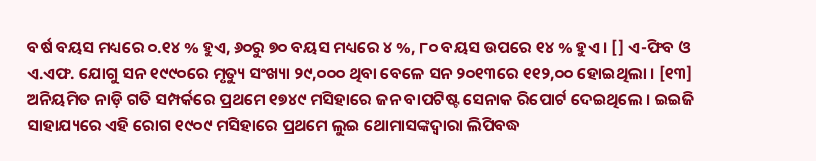ବର୍ଷ ବୟସ ମଧ୍ୟରେ ୦.୧୪ % ହୁଏ, ୬୦ରୁ ୭୦ ବୟସ ମଧ୍ୟରେ ୪ %, ୮୦ ବୟସ ଉପରେ ୧୪ % ହୁଏ । [] ଏ-ଫିବ ଓ ଏ.ଏଫ. ଯୋଗୁ ସନ ୧୯୯୦ରେ ମୃତ୍ୟୁ ସଂଖ୍ୟା ୨୯,୦୦୦ ଥିବା ବେଳେ ସନ ୨୦୧୩ରେ ୧୧୨,୦୦ ହୋଇଥିଲା । [୧୩] ଅନିୟମିତ ନାଡ଼ି ଗତି ସମ୍ପର୍କରେ ପ୍ରଥମେ ୧୭୪୯ ମସିହାରେ ଜନ ବାପଟିଷ୍ଟ ସେନାକ ରିପୋର୍ଟ ଦେଇଥିଲେ । ଇଇଜି ସାହାଯ୍ୟରେ ଏହି ରୋଗ ୧୯୦୯ ମସିହାରେ ପ୍ରଥମେ ଲୁଇ ଥୋମାସଙ୍କଦ୍ୱାରା ଲିପିବଦ୍ଧ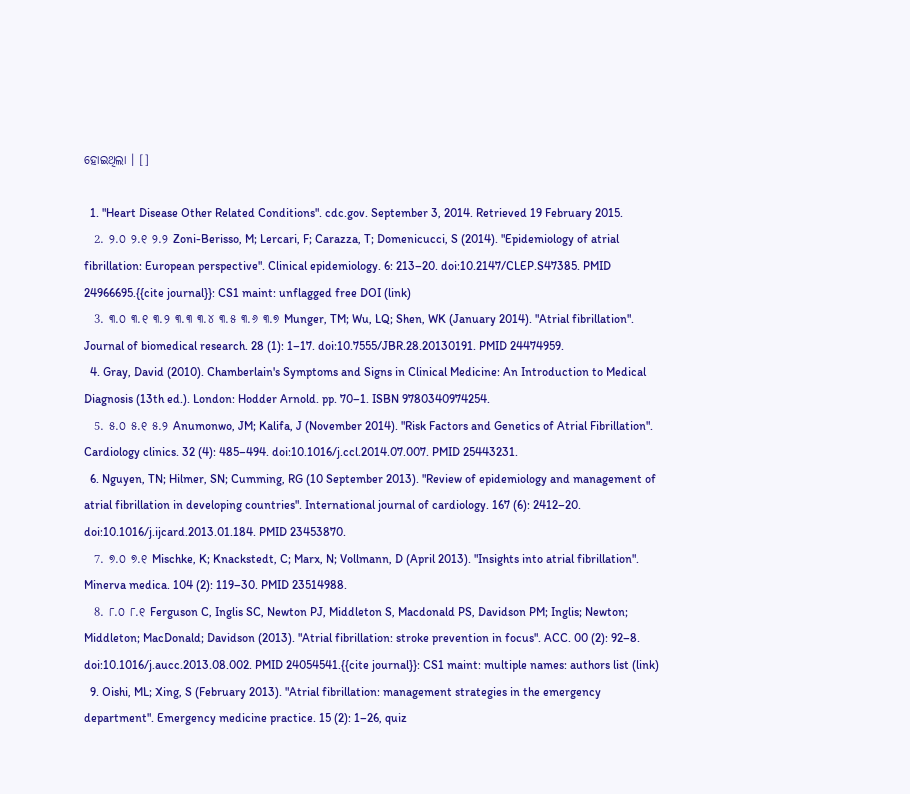ହୋଇଥିଲା । []

  1. "Heart Disease Other Related Conditions". cdc.gov. September 3, 2014. Retrieved 19 February 2015.
  2. ୨.୦ ୨.୧ ୨.୨ Zoni-Berisso, M; Lercari, F; Carazza, T; Domenicucci, S (2014). "Epidemiology of atrial fibrillation: European perspective". Clinical epidemiology. 6: 213–20. doi:10.2147/CLEP.S47385. PMID 24966695.{{cite journal}}: CS1 maint: unflagged free DOI (link)
  3. ୩.୦ ୩.୧ ୩.୨ ୩.୩ ୩.୪ ୩.୫ ୩.୬ ୩.୭ Munger, TM; Wu, LQ; Shen, WK (January 2014). "Atrial fibrillation". Journal of biomedical research. 28 (1): 1–17. doi:10.7555/JBR.28.20130191. PMID 24474959.
  4. Gray, David (2010). Chamberlain's Symptoms and Signs in Clinical Medicine: An Introduction to Medical Diagnosis (13th ed.). London: Hodder Arnold. pp. 70–1. ISBN 9780340974254.
  5. ୫.୦ ୫.୧ ୫.୨ Anumonwo, JM; Kalifa, J (November 2014). "Risk Factors and Genetics of Atrial Fibrillation". Cardiology clinics. 32 (4): 485–494. doi:10.1016/j.ccl.2014.07.007. PMID 25443231.
  6. Nguyen, TN; Hilmer, SN; Cumming, RG (10 September 2013). "Review of epidemiology and management of atrial fibrillation in developing countries". International journal of cardiology. 167 (6): 2412–20. doi:10.1016/j.ijcard.2013.01.184. PMID 23453870.
  7. ୭.୦ ୭.୧ Mischke, K; Knackstedt, C; Marx, N; Vollmann, D (April 2013). "Insights into atrial fibrillation". Minerva medica. 104 (2): 119–30. PMID 23514988.
  8. ୮.୦ ୮.୧ Ferguson C, Inglis SC, Newton PJ, Middleton S, Macdonald PS, Davidson PM; Inglis; Newton; Middleton; MacDonald; Davidson (2013). "Atrial fibrillation: stroke prevention in focus". ACC. 00 (2): 92–8. doi:10.1016/j.aucc.2013.08.002. PMID 24054541.{{cite journal}}: CS1 maint: multiple names: authors list (link)
  9. Oishi, ML; Xing, S (February 2013). "Atrial fibrillation: management strategies in the emergency department". Emergency medicine practice. 15 (2): 1–26, quiz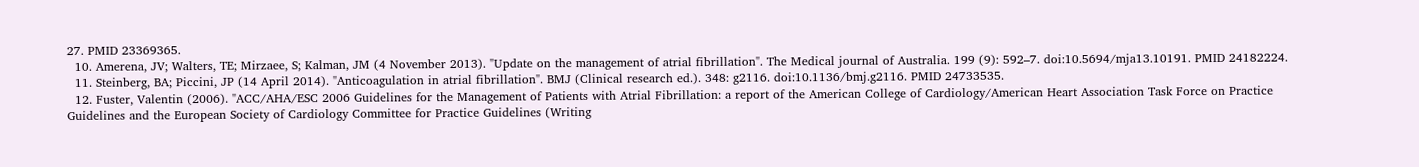27. PMID 23369365.
  10. Amerena, JV; Walters, TE; Mirzaee, S; Kalman, JM (4 November 2013). "Update on the management of atrial fibrillation". The Medical journal of Australia. 199 (9): 592–7. doi:10.5694/mja13.10191. PMID 24182224.
  11. Steinberg, BA; Piccini, JP (14 April 2014). "Anticoagulation in atrial fibrillation". BMJ (Clinical research ed.). 348: g2116. doi:10.1136/bmj.g2116. PMID 24733535.
  12. Fuster, Valentin (2006). "ACC/AHA/ESC 2006 Guidelines for the Management of Patients with Atrial Fibrillation: a report of the American College of Cardiology/American Heart Association Task Force on Practice Guidelines and the European Society of Cardiology Committee for Practice Guidelines (Writing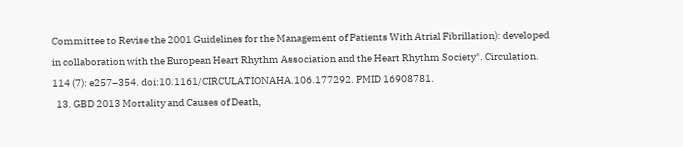Committee to Revise the 2001 Guidelines for the Management of Patients With Atrial Fibrillation): developed in collaboration with the European Heart Rhythm Association and the Heart Rhythm Society". Circulation. 114 (7): e257–354. doi:10.1161/CIRCULATIONAHA.106.177292. PMID 16908781.
  13. GBD 2013 Mortality and Causes of Death,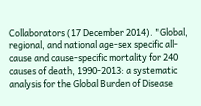Collaborators (17 December 2014). "Global, regional, and national age-sex specific all-cause and cause-specific mortality for 240 causes of death, 1990-2013: a systematic analysis for the Global Burden of Disease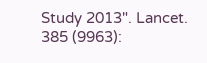Study 2013". Lancet. 385 (9963):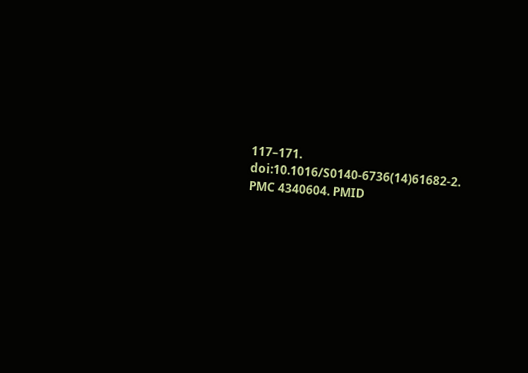117–171. doi:10.1016/S0140-6736(14)61682-2. PMC 4340604. PMID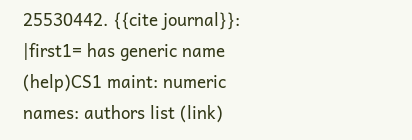25530442. {{cite journal}}: |first1= has generic name (help)CS1 maint: numeric names: authors list (link)